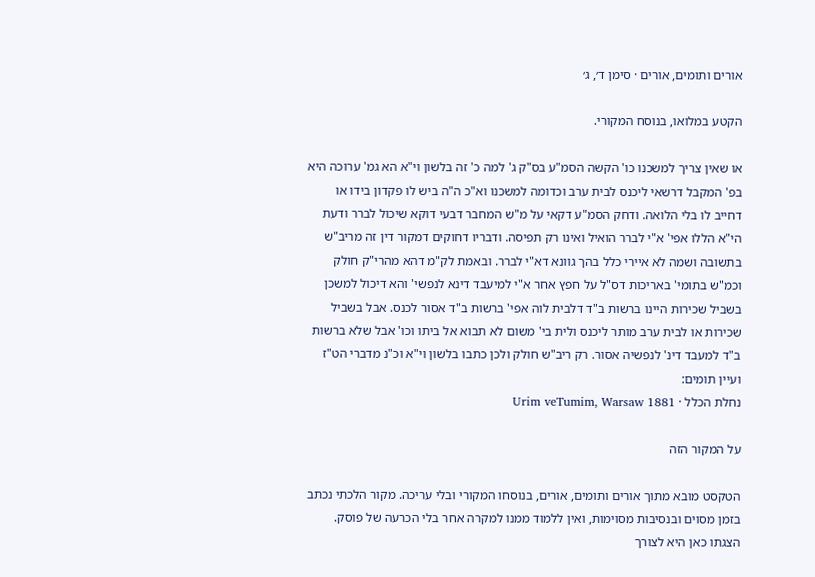אורים ותומים, אורים · סימן ד׳, ג׳

הקטע במלואו, בנוסח המקורי.

או שאין צריך למשכנו כו' הקשה הסמ"ע בס"ק ג' למה כ' זה בלשון וי"א הא גמ' ערוכה היא בפ' המקבל דרשאי ליכנס לבית ערב וכדומה למשכנו וא"כ ה"ה ביש לו פקדון בידו או דחייב לו בלי הלואה. ודחק הסמ"ע דקאי על מ"ש המחבר דבעי דוקא שיכול לברר ודעת הי"א הללו אפי' א"י לברר הואיל ואינו רק תפיסה. ודבריו דחוקים דמקור דין זה מריב"ש בתשובה ושמה לא איירי כלל בהך גוונא דא"י לברר. ובאמת לק"מ דהא מהרי"ק חולק וכמ"ש בתומי' באריכות דס"ל על חפץ אחר א"י למיעבד דינא לנפשי' והא דיכול למשכן בשביל שכירות היינו ברשות ב"ד דלבית לוה אפי' ברשות ב"ד אסור לכנס. אבל בשביל שכירות או לבית ערב מותר ליכנס ולית בי' משום לא תבוא אל ביתו וכו' אבל שלא ברשות ב"ד למעבד דינ' לנפשיה אסור. רק ריב"ש חולק ולכן כתבו בלשון וי"א וכ"נ מדברי הט"ז ועיין תומים:
נחלת הכלל · Urim veTumim, Warsaw 1881

על המקור הזה

הטקסט מובא מתוך אורים ותומים, אורים, בנוסחו המקורי ובלי עריכה. מקור הלכתי נכתב בזמן מסוים ובנסיבות מסוימות, ואין ללמוד ממנו למקרה אחר בלי הכרעה של פוסק. הצגתו כאן היא לצורך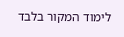לימוד המקור בלבד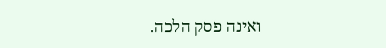ואינה פסק הלכה.